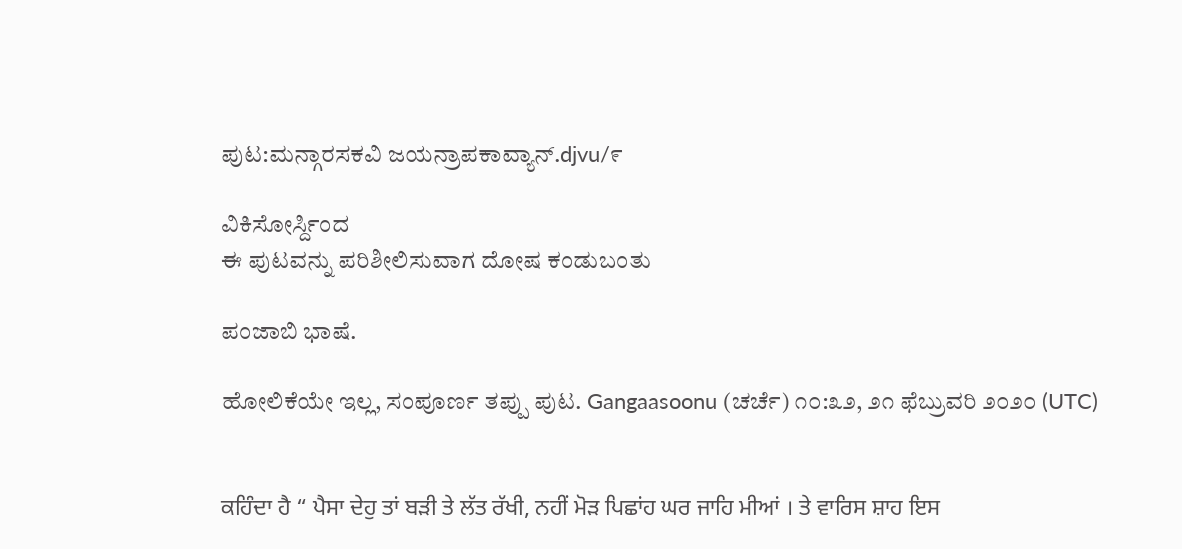ಪುಟ:ಮನ್ಗಾರಸಕವಿ ಜಯನ್ರಾಪಕಾವ್ಯಾನ್.djvu/೯

ವಿಕಿಸೋರ್ಸ್ದಿಂದ
ಈ ಪುಟವನ್ನು ಪರಿಶೀಲಿಸುವಾಗ ದೋಷ ಕಂಡುಬಂತು

ಪಂಜಾಬಿ ಭಾಷೆ.

ಹೋಲಿಕೆಯೇ ಇಲ್ಲ, ಸಂಪೂರ್ಣ ತಪ್ಪು ಪುಟ. Gangaasoonu (ಚರ್ಚೆ) ೧೦:೩೨, ೨೧ ಫೆಬ್ರುವರಿ ೨೦೨೦ (UTC)


ਕਹਿੰਦਾ ਹੈ “ ਪੈਸਾ ਦੇਹੁ ਤਾਂ ਬੜੀ ਤੇ ਲੱਤ ਰੱਖੀ, ਨਹੀਂ ਮੋੜ ਪਿਛਾਂਹ ਘਰ ਜਾਹਿ ਮੀਆਂ । ਤੇ ਵਾਰਿਸ ਸ਼ਾਹ ਇਸ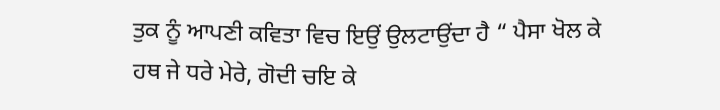ਤੁਕ ਨੂੰ ਆਪਣੀ ਕਵਿਤਾ ਵਿਚ ਇਉਂ ਉਲਟਾਉਂਦਾ ਹੈ “ ਪੈਸਾ ਖੋਲ ਕੇ ਹਥ ਜੇ ਧਰੇ ਮੇਰੇ, ਗੋਦੀ ਚਇ ਕੇ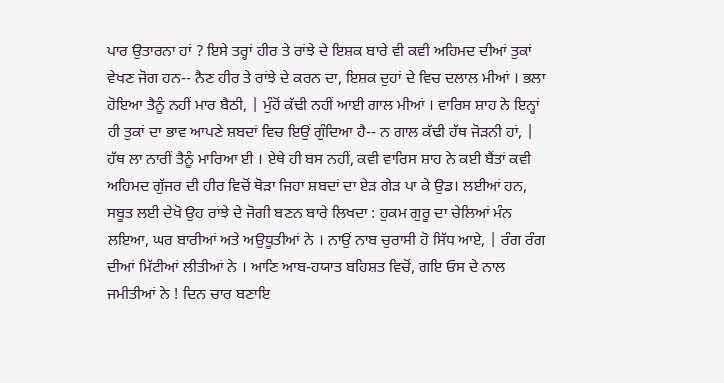ਪਾਰ ਉਤਾਰਨਾ ਹਾਂ ? ਇਸੇ ਤਰ੍ਹਾਂ ਹੀਰ ਤੇ ਰਾਂਝੇ ਦੇ ਇਸ਼ਕ ਬਾਰੇ ਵੀ ਕਵੀ ਅਹਿਮਦ ਦੀਆਂ ਤੁਕਾਂ ਵੇਖਣ ਜੋਗ ਹਨ-- ਨੈਣ ਹੀਰ ਤੇ ਰਾਂਝੇ ਦੇ ਕਰਨ ਦਾ, ਇਸ਼ਕ ਦੁਹਾਂ ਦੇ ਵਿਚ ਦਲਾਲ ਮੀਆਂ । ਭਲਾ ਹੋਇਆ ਤੈਨੂੰ ਨਹੀਂ ਮਾਰ ਬੈਠੀ, | ਮੁੰਹੋਂ ਕੱਢੀ ਨਹੀਂ ਆਈ ਗਾਲ ਮੀਆਂ । ਵਾਰਿਸ ਸ਼ਾਹ ਨੇ ਇਨ੍ਹਾਂ ਹੀ ਤੁਕਾਂ ਦਾ ਭਾਵ ਆਪਣੇ ਸ਼ਬਦਾਂ ਵਿਚ ਇਉਂ ਗੁੰਦਿਆ ਹੈ-- ਨ ਗਾਲ ਕੱਢੀ ਹੱਥ ਜੋੜਨੀ ਹਾਂ, | ਹੱਥ ਲਾ ਨਾਰੀਂ ਤੈਨੂੰ ਮਾਰਿਆ ਈ । ਏਥੇ ਹੀ ਬਸ ਨਹੀਂ, ਕਵੀ ਵਾਰਿਸ ਸ਼ਾਹ ਨੇ ਕਈ ਬੈਂਤਾਂ ਕਵੀ ਅਹਿਮਦ ਗੁੱਜਰ ਦੀ ਹੀਰ ਵਿਚੋਂ ਥੋੜਾ ਜਿਹਾ ਸ਼ਬਦਾਂ ਦਾ ਏੜ ਗੇੜ ਪਾ ਕੇ ਉਡ। ਲਈਆਂ ਹਨ, ਸਬੂਤ ਲਈ ਦੇਖੋ ਉਹ ਰਾਂਝੇ ਦੇ ਜੋਗੀ ਬਣਨ ਬਾਰੇ ਲਿਖਦਾ : ਹੁਕਮ ਗੁਰੂ ਦਾ ਚੇਲਿਆਂ ਮੰਨ ਲਇਆ, ਘਰ ਬਾਰੀਆਂ ਅਤੇ ਅਉਧੂਤੀਆਂ ਨੇ । ਨਾਉਂ ਨਾਬ ਚੁਰਾਸੀ ਹੋ ਸਿੱਧ ਆਏ, | ਰੰਗ ਰੰਗ ਦੀਆਂ ਮਿੱਟੀਆਂ ਲੀਤੀਆਂ ਨੇ । ਆਣਿ ਆਬ-ਹਯਾਤ ਬਹਿਸ਼ਤ ਵਿਚੋਂ, ਗਇ ਓਸ ਦੇ ਨਾਲ ਜਮੀਤੀਆਂ ਨੇ ! ਦਿਨ ਚਾਰ ਬਣਾਇ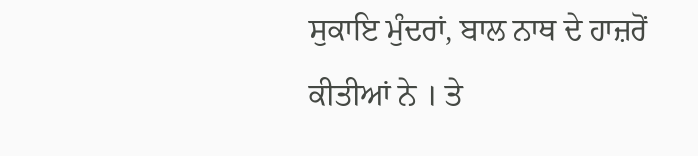ਸੁਕਾਇ ਮੁੰਦਰਾਂ, ਬਾਲ ਨਾਥ ਦੇ ਹਾਜ਼ਰੋਂ ਕੀਤੀਆਂ ਨੇ । ਤੇ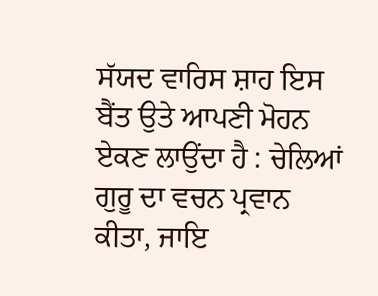ਸੱਯਦ ਵਾਰਿਸ ਸ਼ਾਹ ਇਸ ਬੈਂਤ ਉਤੇ ਆਪਣੀ ਮੋਹਨ ਏਕਣ ਲਾਉਂਦਾ ਹੈ : ਚੇਲਿਆਂ ਗੁਰੂ ਦਾ ਵਚਨ ਪ੍ਰਵਾਨ ਕੀਤਾ, ਜਾਇ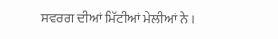ਸਵਰਗ ਦੀਆਂ ਮਿੱਟੀਆਂ ਮੇਲੀਆਂ ਨੇ ।